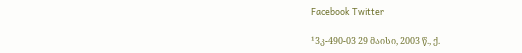Facebook Twitter

¹3კ-490-03 29 მაისი, 2003 წ., ქ.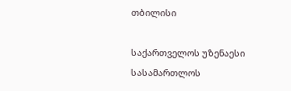თბილისი

საქართველოს უზენაესი სასამართლოს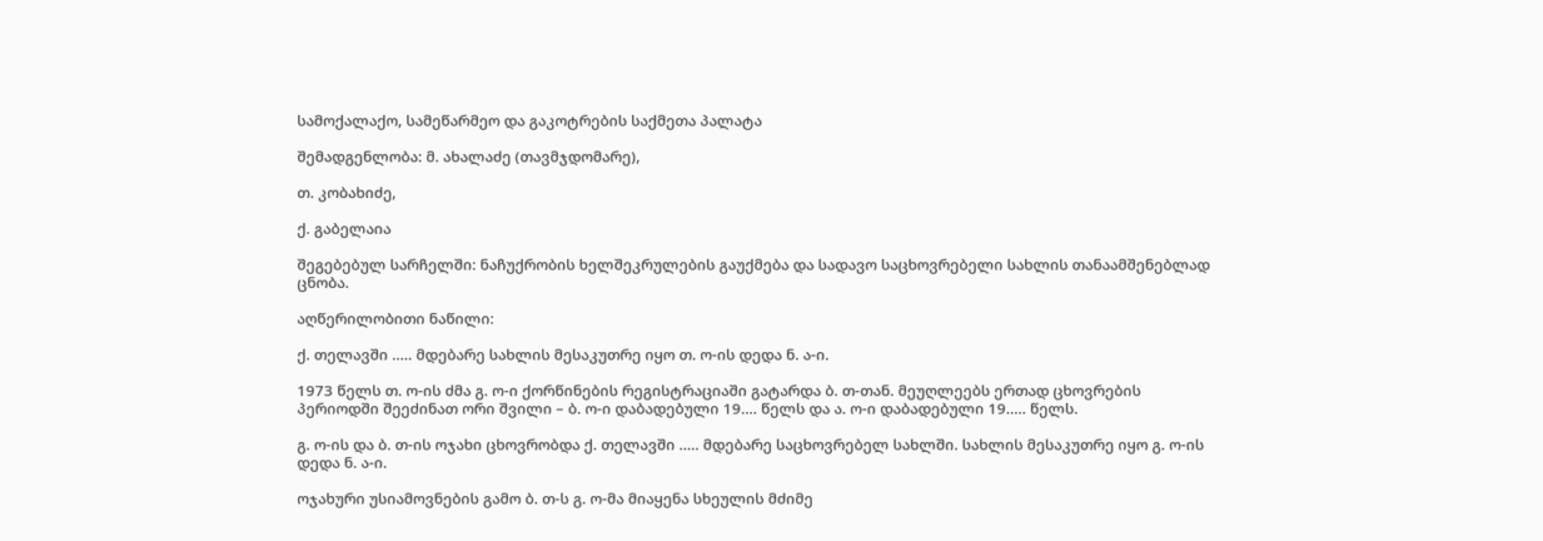სამოქალაქო, სამეწარმეო და გაკოტრების საქმეთა პალატა

შემადგენლობა: მ. ახალაძე (თავმჯდომარე),

თ. კობახიძე,

ქ. გაბელაია

შეგებებულ სარჩელში: ნაჩუქრობის ხელშეკრულების გაუქმება და სადავო საცხოვრებელი სახლის თანაამშენებლად ცნობა.

აღწერილობითი ნაწილი:

ქ. თელავში ..... მდებარე სახლის მესაკუთრე იყო თ. ო-ის დედა ნ. ა-ი.

1973 წელს თ. ო-ის ძმა გ. ო-ი ქორწინების რეგისტრაციაში გატარდა ბ. თ-თან. მეუღლეებს ერთად ცხოვრების პერიოდში შეეძინათ ორი შვილი – ბ. ო-ი დაბადებული 19.... წელს და ა. ო-ი დაბადებული 19..... წელს.

გ. ო-ის და ბ. თ-ის ოჯახი ცხოვრობდა ქ. თელავში ..... მდებარე საცხოვრებელ სახლში. სახლის მესაკუთრე იყო გ. ო-ის დედა ნ. ა-ი.

ოჯახური უსიამოვნების გამო ბ. თ-ს გ. ო-მა მიაყენა სხეულის მძიმე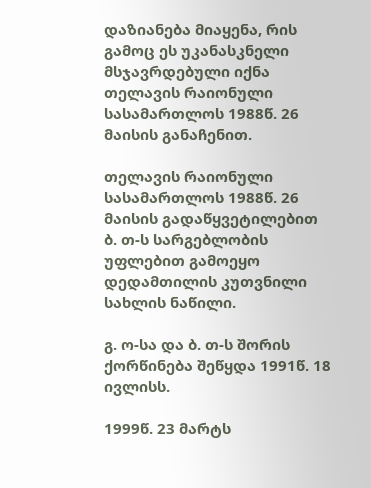დაზიანება მიაყენა, რის გამოც ეს უკანასკნელი მსჯავრდებული იქნა თელავის რაიონული სასამართლოს 1988წ. 26 მაისის განაჩენით.

თელავის რაიონული სასამართლოს 1988წ. 26 მაისის გადაწყვეტილებით ბ. თ-ს სარგებლობის უფლებით გამოეყო დედამთილის კუთვნილი სახლის ნაწილი.

გ. ო-სა და ბ. თ-ს შორის ქორწინება შეწყდა 1991წ. 18 ივლისს.

1999წ. 23 მარტს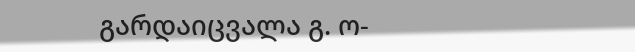გარდაიცვალა გ. ო-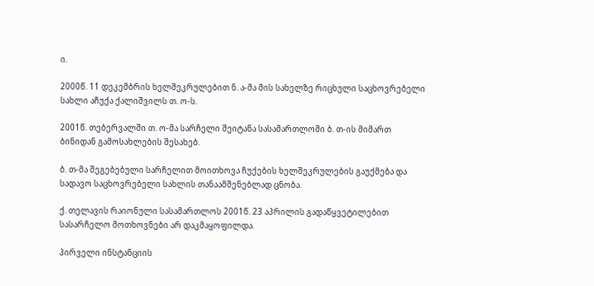ი.

2000წ. 11 დეკემბრის ხელშეკრულებით ნ. ა-მა მის სახელზე რიცხული საცხოვრებელი სახლი აჩუქა ქალიშვილს თ. ო-ს.

2001წ. თებერვალში თ. ო-მა სარჩელი შეიტანა სასამართლოში ბ. თ-ის მიმართ ბინიდან გამოსახლების შესახებ.

ბ. თ-მა შეგებებული სარჩელით მოითხოვა ჩუქების ხელშეკრულების გაუქმება და სადავო საცხოვრებელი სახლის თანაამშენებლად ცნობა.

ქ. თელავის რაიონული სასამართლოს 2001წ. 23 აპრილის გადაწყვეტილებით სასარჩელო მოთხოვნები არ დაკმაყოფილდა.

პირველი ინსტანციის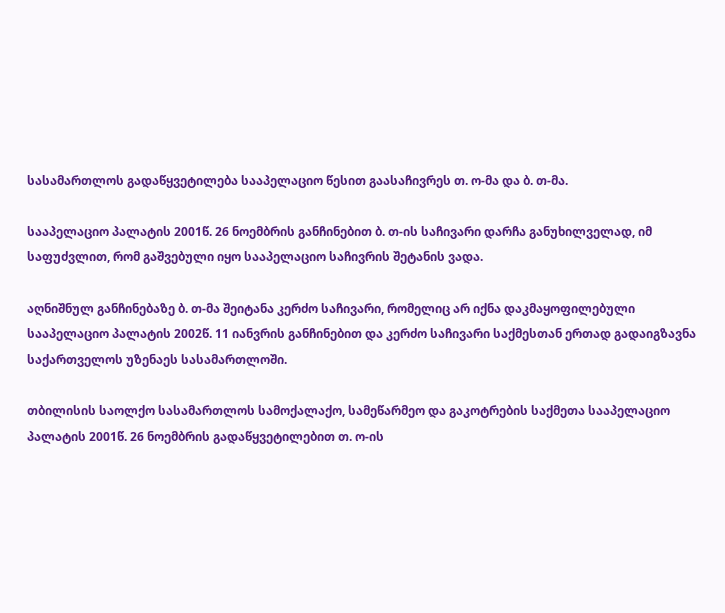სასამართლოს გადაწყვეტილება სააპელაციო წესით გაასაჩივრეს თ. ო-მა და ბ. თ-მა.

სააპელაციო პალატის 2001წ. 26 ნოემბრის განჩინებით ბ. თ-ის საჩივარი დარჩა განუხილველად, იმ საფუძვლით, რომ გაშვებული იყო სააპელაციო საჩივრის შეტანის ვადა.

აღნიშნულ განჩინებაზე ბ. თ-მა შეიტანა კერძო საჩივარი, რომელიც არ იქნა დაკმაყოფილებული სააპელაციო პალატის 2002წ. 11 იანვრის განჩინებით და კერძო საჩივარი საქმესთან ერთად გადაიგზავნა საქართველოს უზენაეს სასამართლოში.

თბილისის საოლქო სასამართლოს სამოქალაქო, სამეწარმეო და გაკოტრების საქმეთა სააპელაციო პალატის 2001წ. 26 ნოემბრის გადაწყვეტილებით თ. ო-ის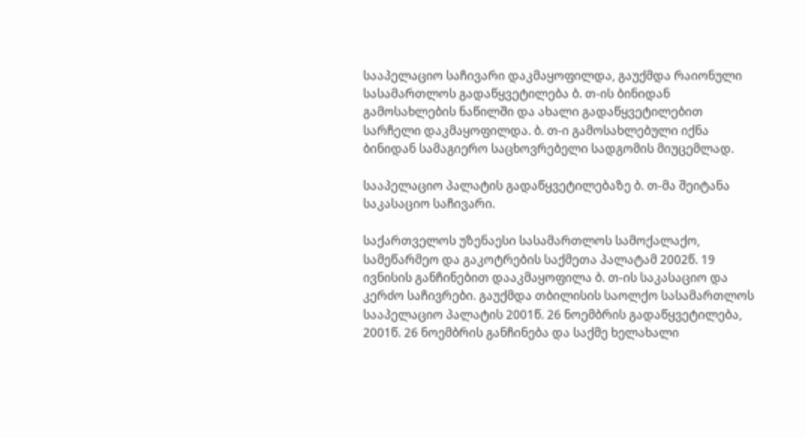სააპელაციო საჩივარი დაკმაყოფილდა, გაუქმდა რაიონული სასამართლოს გადაწყვეტილება ბ. თ-ის ბინიდან გამოსახლების ნაწილში და ახალი გადაწყვეტილებით სარჩელი დაკმაყოფილდა. ბ. თ-ი გამოსახლებული იქნა ბინიდან სამაგიერო საცხოვრებელი სადგომის მიუცემლად.

სააპელაციო პალატის გადაწყვეტილებაზე ბ. თ-მა შეიტანა საკასაციო საჩივარი.

საქართველოს უზენაესი სასამართლოს სამოქალაქო, სამეწარმეო და გაკოტრების საქმეთა პალატამ 2002წ. 19 ივნისის განჩინებით დააკმაყოფილა ბ. თ-ის საკასაციო და კერძო საჩივრები. გაუქმდა თბილისის საოლქო სასამართლოს სააპელაციო პალატის 2001წ. 26 ნოემბრის გადაწყვეტილება, 2001წ. 26 ნოემბრის განჩინება და საქმე ხელახალი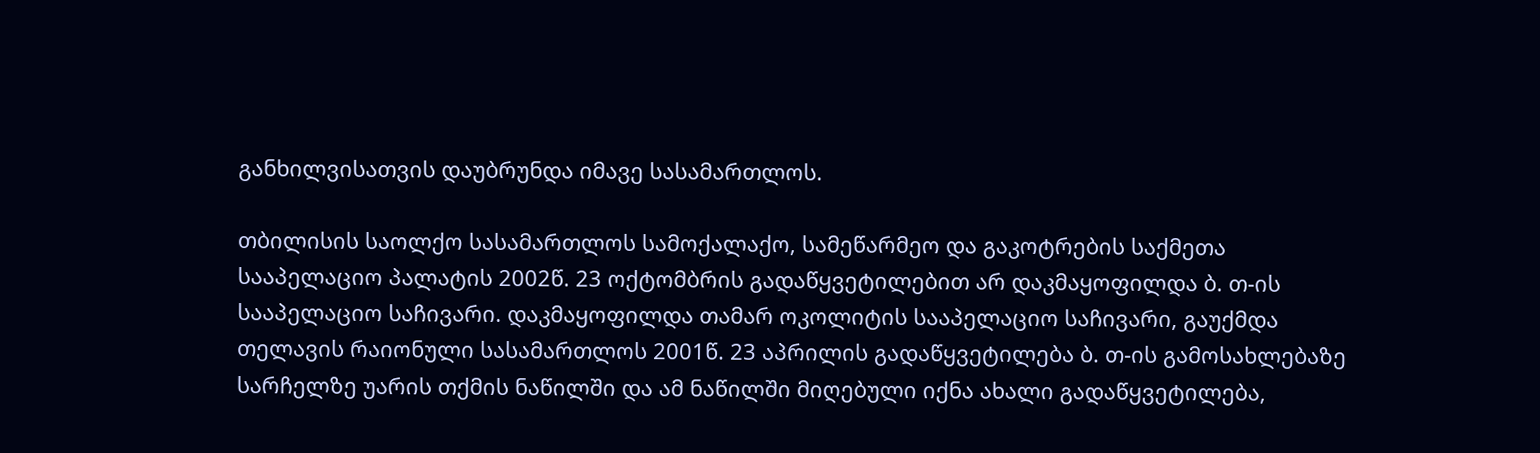განხილვისათვის დაუბრუნდა იმავე სასამართლოს.

თბილისის საოლქო სასამართლოს სამოქალაქო, სამეწარმეო და გაკოტრების საქმეთა სააპელაციო პალატის 2002წ. 23 ოქტომბრის გადაწყვეტილებით არ დაკმაყოფილდა ბ. თ-ის სააპელაციო საჩივარი. დაკმაყოფილდა თამარ ოკოლიტის სააპელაციო საჩივარი, გაუქმდა თელავის რაიონული სასამართლოს 2001წ. 23 აპრილის გადაწყვეტილება ბ. თ-ის გამოსახლებაზე სარჩელზე უარის თქმის ნაწილში და ამ ნაწილში მიღებული იქნა ახალი გადაწყვეტილება,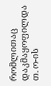რომლითაც დაკმაყოფილდა თ. ო-ის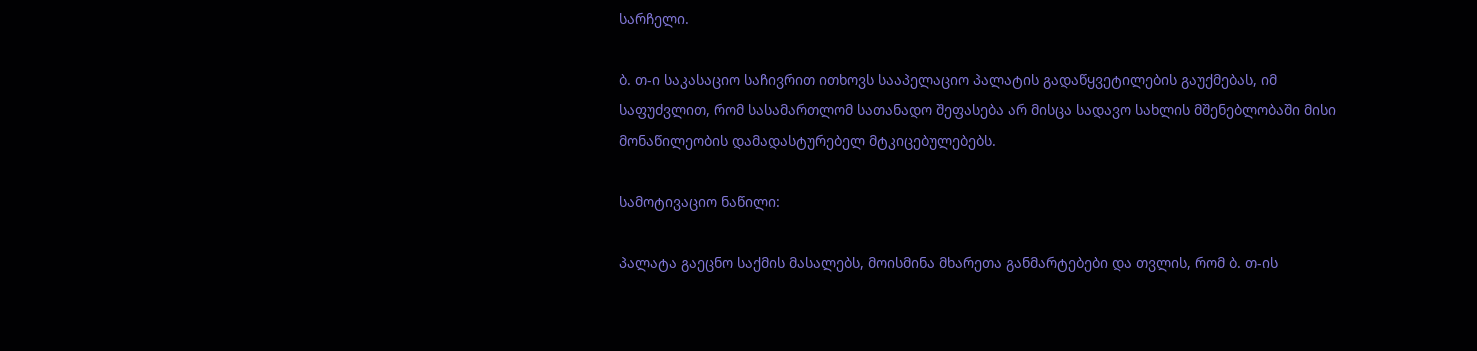სარჩელი.

ბ. თ-ი საკასაციო საჩივრით ითხოვს სააპელაციო პალატის გადაწყვეტილების გაუქმებას, იმ საფუძვლით, რომ სასამართლომ სათანადო შეფასება არ მისცა სადავო სახლის მშენებლობაში მისი მონაწილეობის დამადასტურებელ მტკიცებულებებს.

სამოტივაციო ნაწილი:

პალატა გაეცნო საქმის მასალებს, მოისმინა მხარეთა განმარტებები და თვლის, რომ ბ. თ-ის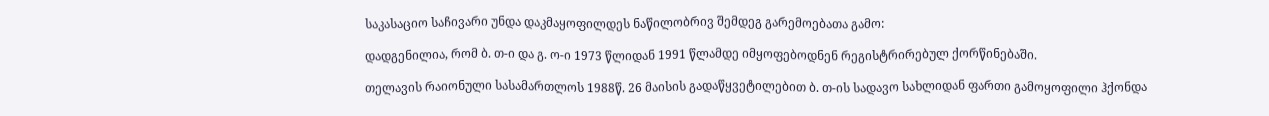საკასაციო საჩივარი უნდა დაკმაყოფილდეს ნაწილობრივ შემდეგ გარემოებათა გამო:

დადგენილია, რომ ბ. თ-ი და გ. ო-ი 1973 წლიდან 1991 წლამდე იმყოფებოდნენ რეგისტრირებულ ქორწინებაში.

თელავის რაიონული სასამართლოს 1988წ. 26 მაისის გადაწყვეტილებით ბ. თ-ის სადავო სახლიდან ფართი გამოყოფილი ჰქონდა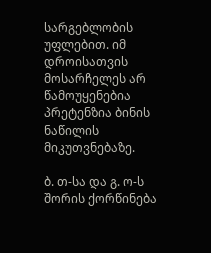სარგებლობის უფლებით. იმ დროისათვის მოსარჩელეს არ წამოუყენებია პრეტენზია ბინის ნაწილის მიკუთვნებაზე.

ბ. თ-სა და გ. ო-ს შორის ქორწინება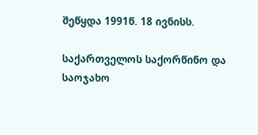შეწყდა 1991წ. 18 ივნისს.

საქართველოს საქორწინო და საოჯახო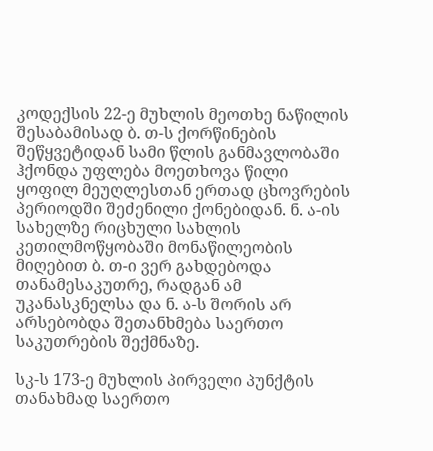კოდექსის 22-ე მუხლის მეოთხე ნაწილის შესაბამისად ბ. თ-ს ქორწინების შეწყვეტიდან სამი წლის განმავლობაში ჰქონდა უფლება მოეთხოვა წილი ყოფილ მეუღლესთან ერთად ცხოვრების პერიოდში შეძენილი ქონებიდან. ნ. ა-ის სახელზე რიცხული სახლის კეთილმოწყობაში მონაწილეობის მიღებით ბ. თ-ი ვერ გახდებოდა თანამესაკუთრე, რადგან ამ უკანასკნელსა და ნ. ა-ს შორის არ არსებობდა შეთანხმება საერთო საკუთრების შექმნაზე.

სკ-ს 173-ე მუხლის პირველი პუნქტის თანახმად საერთო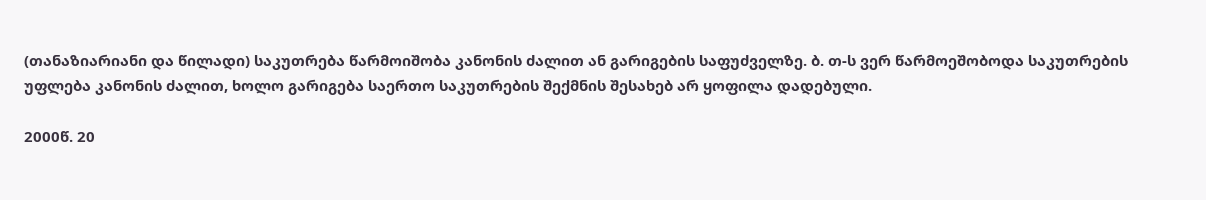(თანაზიარიანი და წილადი) საკუთრება წარმოიშობა კანონის ძალით ან გარიგების საფუძველზე. ბ. თ-ს ვერ წარმოეშობოდა საკუთრების უფლება კანონის ძალით, ხოლო გარიგება საერთო საკუთრების შექმნის შესახებ არ ყოფილა დადებული.

2000წ. 20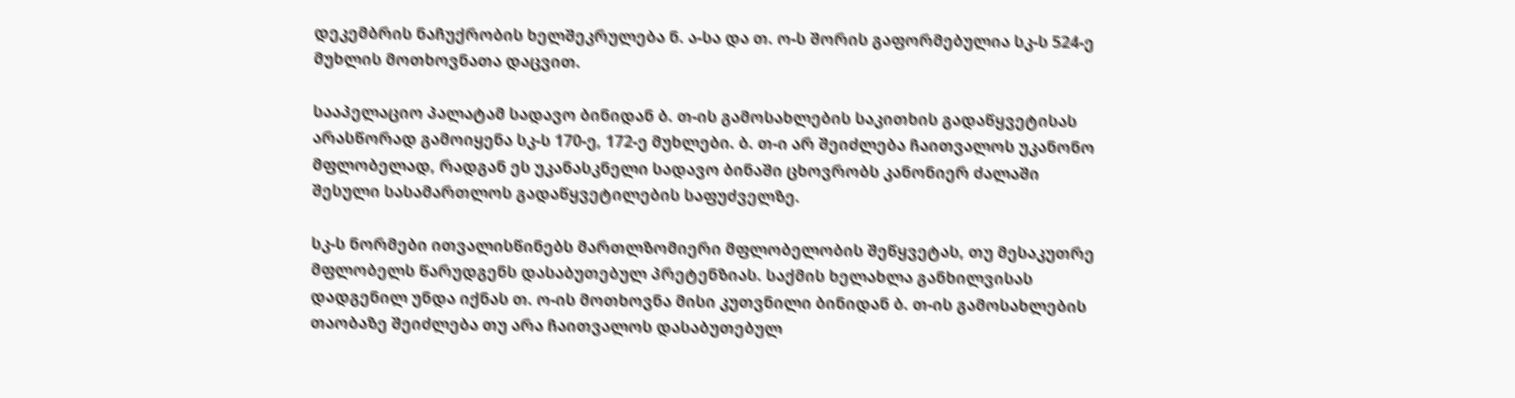დეკემბრის ნაჩუქრობის ხელშეკრულება ნ. ა-სა და თ. ო-ს შორის გაფორმებულია სკ-ს 524-ე მუხლის მოთხოვნათა დაცვით.

სააპელაციო პალატამ სადავო ბინიდან ბ. თ-ის გამოსახლების საკითხის გადაწყვეტისას არასწორად გამოიყენა სკ-ს 170-ე, 172-ე მუხლები. ბ. თ-ი არ შეიძლება ჩაითვალოს უკანონო მფლობელად, რადგან ეს უკანასკნელი სადავო ბინაში ცხოვრობს კანონიერ ძალაში შესული სასამართლოს გადაწყვეტილების საფუძველზე.

სკ-ს ნორმები ითვალისწინებს მართლზომიერი მფლობელობის შეწყვეტას, თუ მესაკუთრე მფლობელს წარუდგენს დასაბუთებულ პრეტენზიას. საქმის ხელახლა განხილვისას დადგენილ უნდა იქნას თ. ო-ის მოთხოვნა მისი კუთვნილი ბინიდან ბ. თ-ის გამოსახლების თაობაზე შეიძლება თუ არა ჩაითვალოს დასაბუთებულ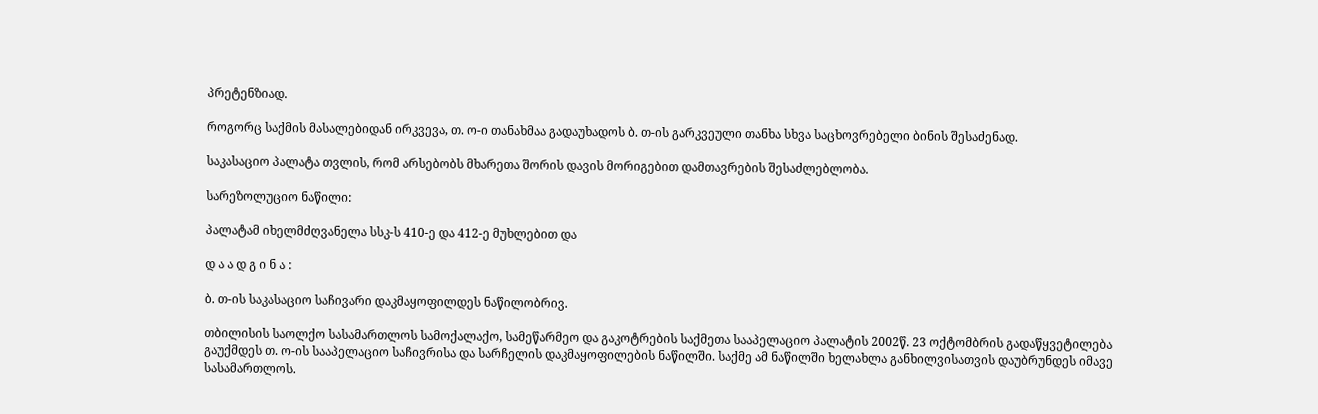პრეტენზიად.

როგორც საქმის მასალებიდან ირკვევა, თ. ო-ი თანახმაა გადაუხადოს ბ. თ-ის გარკვეული თანხა სხვა საცხოვრებელი ბინის შესაძენად.

საკასაციო პალატა თვლის, რომ არსებობს მხარეთა შორის დავის მორიგებით დამთავრების შესაძლებლობა.

სარეზოლუციო ნაწილი:

პალატამ იხელმძღვანელა სსკ-ს 410-ე და 412-ე მუხლებით და

დ ა ა დ გ ი ნ ა :

ბ. თ-ის საკასაციო საჩივარი დაკმაყოფილდეს ნაწილობრივ.

თბილისის საოლქო სასამართლოს სამოქალაქო, სამეწარმეო და გაკოტრების საქმეთა სააპელაციო პალატის 2002წ. 23 ოქტომბრის გადაწყვეტილება გაუქმდეს თ. ო-ის სააპელაციო საჩივრისა და სარჩელის დაკმაყოფილების ნაწილში. საქმე ამ ნაწილში ხელახლა განხილვისათვის დაუბრუნდეს იმავე სასამართლოს.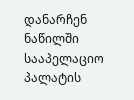დანარჩენ ნაწილში სააპელაციო პალატის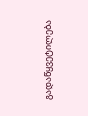გადაწყვეტილება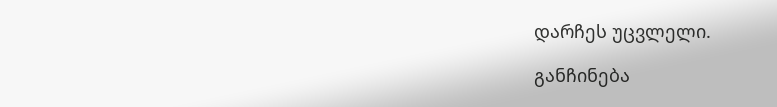დარჩეს უცვლელი.

განჩინება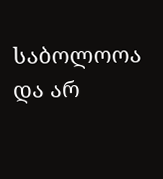საბოლოოა და არ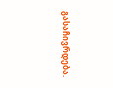გასაჩივრდება.